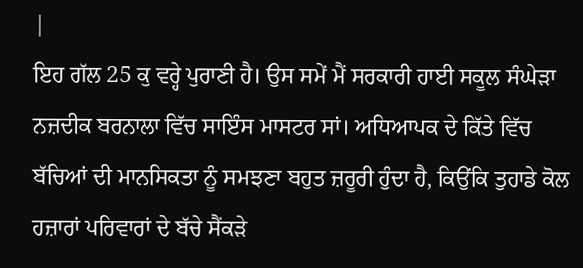|
ਇਹ ਗੱਲ 25 ਕੁ ਵਰ੍ਹੇ ਪੁਰਾਣੀ ਹੈ। ਉਸ ਸਮੇਂ ਮੈਂ ਸਰਕਾਰੀ ਹਾਈ ਸਕੂਲ ਸੰਘੇੜਾ ਨਜ਼ਦੀਕ ਬਰਨਾਲਾ ਵਿੱਚ ਸਾਇੰਸ ਮਾਸਟਰ ਸਾਂ। ਅਧਿਆਪਕ ਦੇ ਕਿੱਤੇ ਵਿੱਚ ਬੱਚਿਆਂ ਦੀ ਮਾਨਸਿਕਤਾ ਨੂੰ ਸਮਝਣਾ ਬਹੁਤ ਜ਼ਰੂਰੀ ਹੁੰਦਾ ਹੈ, ਕਿਉਂਕਿ ਤੁਹਾਡੇ ਕੋਲ ਹਜ਼ਾਰਾਂ ਪਰਿਵਾਰਾਂ ਦੇ ਬੱਚੇ ਸੈਂਕੜੇ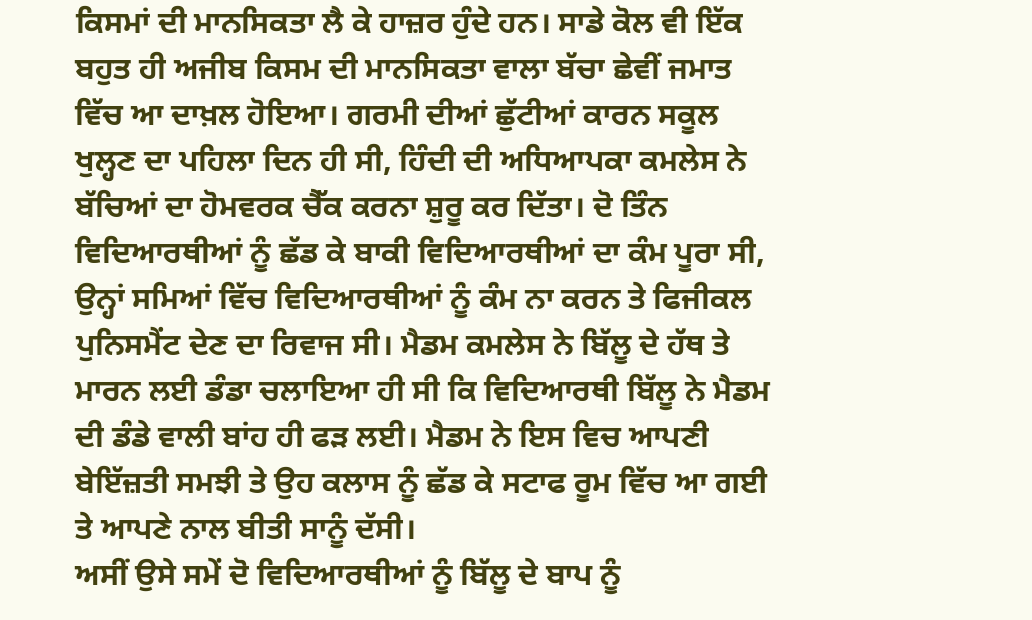ਕਿਸਮਾਂ ਦੀ ਮਾਨਸਿਕਤਾ ਲੈ ਕੇ ਹਾਜ਼ਰ ਹੁੰਦੇ ਹਨ। ਸਾਡੇ ਕੋਲ ਵੀ ਇੱਕ ਬਹੁਤ ਹੀ ਅਜੀਬ ਕਿਸਮ ਦੀ ਮਾਨਸਿਕਤਾ ਵਾਲਾ ਬੱਚਾ ਛੇਵੀਂ ਜਮਾਤ ਵਿੱਚ ਆ ਦਾਖ਼ਲ ਹੋਇਆ। ਗਰਮੀ ਦੀਆਂ ਛੁੱਟੀਆਂ ਕਾਰਨ ਸਕੂਲ ਖੁਲ੍ਹਣ ਦਾ ਪਹਿਲਾ ਦਿਨ ਹੀ ਸੀ, ਹਿੰਦੀ ਦੀ ਅਧਿਆਪਕਾ ਕਮਲੇਸ ਨੇ ਬੱਚਿਆਂ ਦਾ ਹੋਮਵਰਕ ਚੈੱਕ ਕਰਨਾ ਸ਼ੁਰੂ ਕਰ ਦਿੱਤਾ। ਦੋ ਤਿੰਨ ਵਿਦਿਆਰਥੀਆਂ ਨੂੰ ਛੱਡ ਕੇ ਬਾਕੀ ਵਿਦਿਆਰਥੀਆਂ ਦਾ ਕੰਮ ਪੂਰਾ ਸੀ, ਉਨ੍ਹਾਂ ਸਮਿਆਂ ਵਿੱਚ ਵਿਦਿਆਰਥੀਆਂ ਨੂੰ ਕੰਮ ਨਾ ਕਰਨ ਤੇ ਫਿਜੀਕਲ ਪੁਨਿਸਮੈਂਟ ਦੇਣ ਦਾ ਰਿਵਾਜ ਸੀ। ਮੈਡਮ ਕਮਲੇਸ ਨੇ ਬਿੱਲੂ ਦੇ ਹੱਥ ਤੇ ਮਾਰਨ ਲਈ ਡੰਡਾ ਚਲਾਇਆ ਹੀ ਸੀ ਕਿ ਵਿਦਿਆਰਥੀ ਬਿੱਲੂ ਨੇ ਮੈਡਮ ਦੀ ਡੰਡੇ ਵਾਲੀ ਬਾਂਹ ਹੀ ਫੜ ਲਈ। ਮੈਡਮ ਨੇ ਇਸ ਵਿਚ ਆਪਣੀ ਬੇਇੱਜ਼ਤੀ ਸਮਝੀ ਤੇ ਉਹ ਕਲਾਸ ਨੂੰ ਛੱਡ ਕੇ ਸਟਾਫ ਰੂਮ ਵਿੱਚ ਆ ਗਈ ਤੇ ਆਪਣੇ ਨਾਲ ਬੀਤੀ ਸਾਨੂੰ ਦੱਸੀ।
ਅਸੀਂ ਉਸੇ ਸਮੇਂ ਦੋ ਵਿਦਿਆਰਥੀਆਂ ਨੂੰ ਬਿੱਲੂ ਦੇ ਬਾਪ ਨੂੰ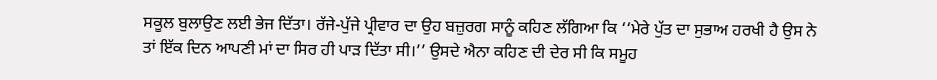ਸਕੂਲ ਬੁਲਾਉਣ ਲਈ ਭੇਜ ਦਿੱਤਾ। ਰੱਜੇ-ਪੁੱਜੇ ਪ੍ਰੀਵਾਰ ਦਾ ਉਹ ਬਜ਼ੁਰਗ ਸਾਨੂੰ ਕਹਿਣ ਲੱਗਿਆ ਕਿ ‘‘ਮੇਰੇ ਪੁੱਤ ਦਾ ਸੁਭਾਅ ਹਰਖੀ ਹੈ ਉਸ ਨੇ ਤਾਂ ਇੱਕ ਦਿਨ ਆਪਣੀ ਮਾਂ ਦਾ ਸਿਰ ਹੀ ਪਾੜ ਦਿੱਤਾ ਸੀ।’’ ਉਸਦੇ ਐਨਾ ਕਹਿਣ ਦੀ ਦੇਰ ਸੀ ਕਿ ਸਮੂਹ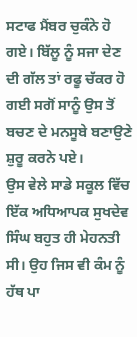ਸਟਾਫ ਮੈਂਬਰ ਚੁਕੰਨੇ ਹੋ ਗਏ। ਬਿੱਲੂ ਨੂੰ ਸਜਾ ਦੇਣ ਦੀ ਗੱਲ ਤਾਂ ਰਫੂ ਚੱਕਰ ਹੋ ਗਈ ਸਗੋਂ ਸਾਨੂੰ ਉਸ ਤੋਂ ਬਚਣ ਦੇ ਮਨਸੂਬੇ ਬਣਾਉਣੇ ਸ਼ੁਰੂ ਕਰਨੇ ਪਏ।
ਉਸ ਵੇਲੇ ਸਾਡੇ ਸਕੂਲ ਵਿੱਚ ਇੱਕ ਅਧਿਆਪਕ ਸੁਖਦੇਵ ਸਿੰਘ ਬਹੁਤ ਹੀ ਮੇਹਨਤੀ ਸੀ। ਉਹ ਜਿਸ ਵੀ ਕੰਮ ਨੂੰ ਹੱਥ ਪਾ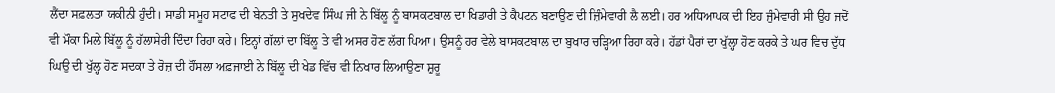ਲੈਂਦਾ ਸਫ਼ਲਤਾ ਯਕੀਨੀ ਹੁੰਦੀ। ਸਾਡੀ ਸਮੂਹ ਸਟਾਫ ਦੀ ਬੇਨਤੀ ਤੇ ਸੁਖਦੇਵ ਸਿੰਘ ਜੀ ਨੇ ਬਿੱਲੂ ਨੂੰ ਬਾਸਕਟਬਾਲ ਦਾ ਖਿਡਾਰੀ ਤੇ ਕੈਪਟਨ ਬਣਾਉਣ ਦੀ ਜ਼ਿੰਮੇਵਾਰੀ ਲੈ ਲਈ। ਹਰ ਅਧਿਆਪਕ ਦੀ ਇਹ ਜੁੰਮੇਵਾਰੀ ਸੀ ਉਹ ਜਦੋਂ ਵੀ ਮੌਕਾ ਮਿਲੇ ਬਿੱਲੂ ਨੂੰ ਹੱਲਾਸੇਰੀ ਦਿੰਦਾ ਰਿਹਾ ਕਰੇ। ਇਨ੍ਹਾਂ ਗੱਲਾਂ ਦਾ ਬਿੱਲੂ ਤੇ ਵੀ ਅਸਰ ਹੋਣ ਲੱਗ ਪਿਆ। ਉਸਨੂੰ ਹਰ ਵੇਲੇ ਬਾਸਕਟਬਾਲ ਦਾ ਬੁਖਾਰ ਚੜ੍ਹਿਆ ਰਿਹਾ ਕਰੇ। ਹੱਡਾਂ ਪੈਰਾਂ ਦਾ ਖੁੱਲ੍ਹਾ ਹੋਣ ਕਰਕੇ ਤੇ ਘਰ ਵਿਚ ਦੁੱਧ ਘਿਉ ਦੀ ਖੁੱਲ੍ਹ ਹੋਣ ਸਦਕਾ ਤੇ ਰੋਜ਼ ਦੀ ਹੌਂਸਲਾ ਅਫ਼ਜਾਈ ਨੇ ਬਿੱਲੂ ਦੀ ਖੇਡ ਵਿੱਚ ਵੀ ਨਿਖਾਰ ਲਿਆਉਣਾ ਸ਼ੁਰੂ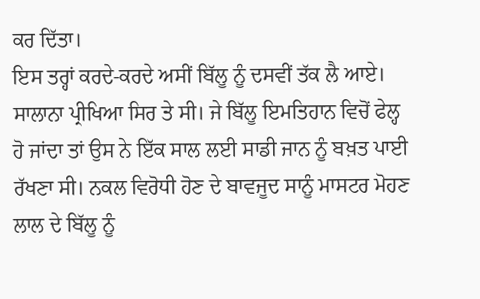ਕਰ ਦਿੱਤਾ।
ਇਸ ਤਰ੍ਹਾਂ ਕਰਦੇ-ਕਰਦੇ ਅਸੀਂ ਬਿੱਲੂ ਨੂੰ ਦਸਵੀਂ ਤੱਕ ਲੈ ਆਏ। ਸਾਲਾਨਾ ਪ੍ਰੀਖਿਆ ਸਿਰ ਤੇ ਸੀ। ਜੇ ਬਿੱਲੂ ਇਮਤਿਹਾਨ ਵਿਚੋਂ ਫੇਲ੍ਹ ਹੋ ਜਾਂਦਾ ਤਾਂ ਉਸ ਨੇ ਇੱਕ ਸਾਲ ਲਈ ਸਾਡੀ ਜਾਨ ਨੂੰ ਬਖ਼ਤ ਪਾਈ ਰੱਖਣਾ ਸੀ। ਨਕਲ ਵਿਰੋਧੀ ਹੋਣ ਦੇ ਬਾਵਜੂਦ ਸਾਨੂੰ ਮਾਸਟਰ ਮੋਹਣ ਲਾਲ ਦੇ ਬਿੱਲੂ ਨੂੰ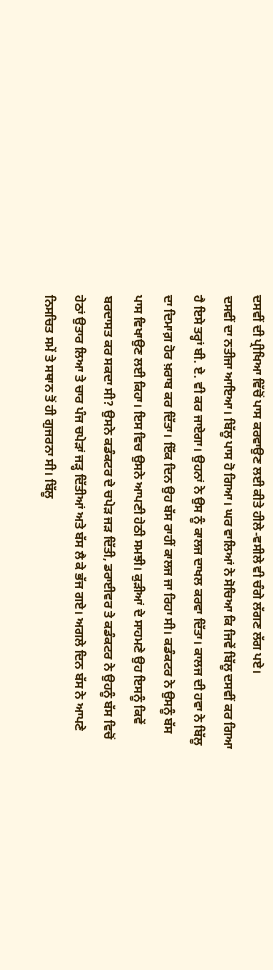ਦਸਵੀਂ ਦੀ ਪ੍ਰੀਖਿਆ ਵਿੱਚੋਂ ਪਾਸ ਕਰਵਾਉਣ ਲਈ ਕੀਤੇ ਹੀਲੇ-ਵਸੀਲੇ ਵੀ ਚੰਗੇ ਲੱਗਣ ਲੱਗ ਪਏ।
ਦਸਵੀਂ ਦਾ ਨਤੀਜਾ ਆਇਆ। ਬਿੱਲੂ ਪਾਸ ਹੋ ਗਿਆ। ਘਰ ਵਾਲਿਆਂ ਨੇ ਸੋਚਿਆ ਕਿ ਜਿਵੇਂ ਬਿੱਲੂ ਦਸਵੀਂ ਕਰ ਗਿਆ ਹੈ ਇਸੇ ਤਰ੍ਹਾਂ ਬੀ. ਏ. ਵੀ ਕਰ ਜਾਏਗਾ। ਉਹਨਾਂ ਨੇ ਉਸ ਨੂੰ ਕਾਲਜ ਦਾਖਲ ਕਰਵਾ ਦਿੱਤਾ। ਕਾਲਜ ਦੀ ਹਵਾ ਨੇ ਬਿੱਲੂ ਦਾ ਦਿਮਾਗ਼ ਹੋਰ ਖ਼ਰਾਬ ਕਰ ਦਿੱਤਾ। ਇੱਕ ਦਿਨ ਉਹ ਬੱਸ ਰਾਹੀਂ ਕਾਲਜ ਜਾ ਰਿਹਾ ਸੀ। ਕਡੰਕਟਰ ਨੇ ਉਸਨੂੰ ਬੱਸ ਪਾਸ ਵਿਖਾਉਣ ਲਈ ਕਿਹਾ। ਇਸ ਵਿਚ ਉਸਨੇ ਆਪਣੀ ਹੇਠੀ ਸਮਝੀ। ਕੁੜੀਆਂ ਦੇ ਸਾਹਮਣੇ ਉਹ ਇਸਨੂੰ ਕਿਵੇਂ ਬਰਦਾਸਤ ਕਰ ਸਕਦਾ ਸੀ? ਉਸਨੇ ਕਡੰਕਟਰ ਦੇ ਚਪੇੜ ਜੜ ਦਿੱਤੀ, ਡਰਾਈਵਰ ਤੇ ਕਡੰਕਟਰ ਨੇ ਉਹਨੂੰ ਬੱਸ ਵਿਚੋਂ ਹੇਠਾਂ ਉਤਾਰ ਲਿਆ ਤੇ ਚਾਰ ਪੰਜ ਚਪੇੜਾਂ ਜੜ੍ਹ ਦਿੱਤੀਆਂ ਅਤੇ ਬੱਸ ਲੈ ਕੇ ਭੱਜ ਗਏ। ਅਗਲੇ ਦਿਨ ਬੱਸ ਨੇ ਆਪਣੇ ਨਿਸਚਿਤ ਸਮੇਂ ਤੇ ਸਥਾਨ ਤੋਂ ਹੀ ਗੁਜਰਨਾ ਸੀ। ਬਿੱਲੂ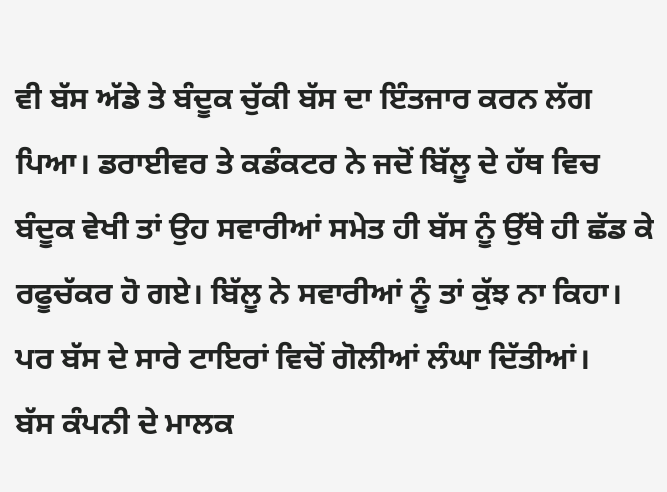ਵੀ ਬੱਸ ਅੱਡੇ ਤੇ ਬੰਦੂਕ ਚੁੱਕੀ ਬੱਸ ਦਾ ਇੰਤਜਾਰ ਕਰਨ ਲੱਗ ਪਿਆ। ਡਰਾਈਵਰ ਤੇ ਕਡੰਕਟਰ ਨੇ ਜਦੋਂ ਬਿੱਲੂ ਦੇ ਹੱਥ ਵਿਚ ਬੰਦੂਕ ਵੇਖੀ ਤਾਂ ਉਹ ਸਵਾਰੀਆਂ ਸਮੇਤ ਹੀ ਬੱਸ ਨੂੰ ਉੱਥੇ ਹੀ ਛੱਡ ਕੇ ਰਫੂਚੱਕਰ ਹੋ ਗਏ। ਬਿੱਲੂ ਨੇ ਸਵਾਰੀਆਂ ਨੂੰ ਤਾਂ ਕੁੱਝ ਨਾ ਕਿਹਾ। ਪਰ ਬੱਸ ਦੇ ਸਾਰੇ ਟਾਇਰਾਂ ਵਿਚੋਂ ਗੋਲੀਆਂ ਲੰਘਾ ਦਿੱਤੀਆਂ।
ਬੱਸ ਕੰਪਨੀ ਦੇ ਮਾਲਕ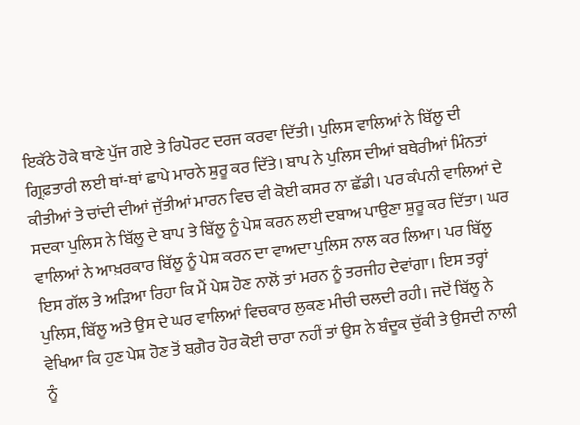ਇਕੱਠੇ ਹੋਕੇ ਥਾਣੇ ਪੁੱਜ ਗਏ ਤੇ ਰਿਪੋਰਟ ਦਰਜ ਕਰਵਾ ਦਿੱਤੀ। ਪੁਲਿਸ ਵਾਲਿਆਂ ਨੇ ਬਿੱਲੂ ਦੀ ਗ੍ਰਿਫ਼ਤਾਰੀ ਲਈ ਥਾਂ-ਥਾਂ ਛਾਪੇ ਮਾਰਨੇ ਸ਼ੁਰੂ ਕਰ ਦਿੱਤੇ। ਬਾਪ ਨੇ ਪੁਲਿਸ ਦੀਆਂ ਬਥੇਰੀਆਂ ਮਿੰਨਤਾਂ ਕੀਤੀਆਂ ਤੇ ਚਾਂਦੀ ਦੀਆਂ ਜੁੱਤੀਆਂ ਮਾਰਨ ਵਿਚ ਵੀ ਕੋਈ ਕਸਰ ਨਾ ਛੱਡੀ। ਪਰ ਕੰਪਨੀ ਵਾਲਿਆਂ ਦੇ ਸਦਕਾ ਪੁਲਿਸ ਨੇ ਬਿੱਲੂ ਦੇ ਬਾਪ ਤੇ ਬਿੱਲੂ ਨੂੰ ਪੇਸ਼ ਕਰਨ ਲਈ ਦਬਾਅ ਪਾਉਣਾ ਸ਼ੁਰੂ ਕਰ ਦਿੱਤਾ। ਘਰ ਵਾਲਿਆਂ ਨੇ ਆਖ਼ਰਕਾਰ ਬਿੱਲੂ ਨੂੰ ਪੇਸ਼ ਕਰਨ ਦਾ ਵਾਅਦਾ ਪੁਲਿਸ ਨਾਲ ਕਰ ਲਿਆ। ਪਰ ਬਿੱਲੂ ਇਸ ਗੱਲ ਤੇ ਅੜਿਆ ਰਿਹਾ ਕਿ ਮੈਂ ਪੇਸ਼ ਹੋਣ ਨਾਲੋਂ ਤਾਂ ਮਰਨ ਨੂੰ ਤਰਜੀਹ ਦੇਵਾਂਗਾ। ਇਸ ਤਰ੍ਹਾਂ ਪੁਲਿਸ, ਬਿੱਲੂ ਅਤੇ ਉਸ ਦੇ ਘਰ ਵਾਲਿਆਂ ਵਿਚਕਾਰ ਲੁਕਣ ਮੀਚੀ ਚਲਦੀ ਰਹੀ। ਜਦੋਂ ਬਿੱਲੂ ਨੇ ਵੇਖਿਆ ਕਿ ਹੁਣ ਪੇਸ਼ ਹੋਣ ਤੋਂ ਬਗ਼ੈਰ ਹੋਰ ਕੋਈ ਚਾਰਾ ਨਹੀਂ ਤਾਂ ਉਸ ਨੇ ਬੰਦੂਕ ਚੁੱਕੀ ਤੇ ਉਸਦੀ ਨਾਲੀ ਨੂੰ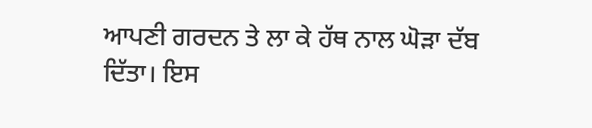ਆਪਣੀ ਗਰਦਨ ਤੇ ਲਾ ਕੇ ਹੱਥ ਨਾਲ ਘੋੜਾ ਦੱਬ ਦਿੱਤਾ। ਇਸ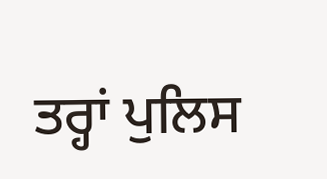ਤਰ੍ਹਾਂ ਪੁਲਿਸ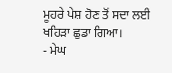ਮੂਹਰੇ ਪੇਸ਼ ਹੋਣ ਤੋਂ ਸਦਾ ਲਈ ਖਹਿੜਾ ਛੁਡਾ ਗਿਆ।
- ਮੇਘ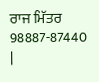ਰਾਜ ਮਿੱਤਰ
98887-87440
|